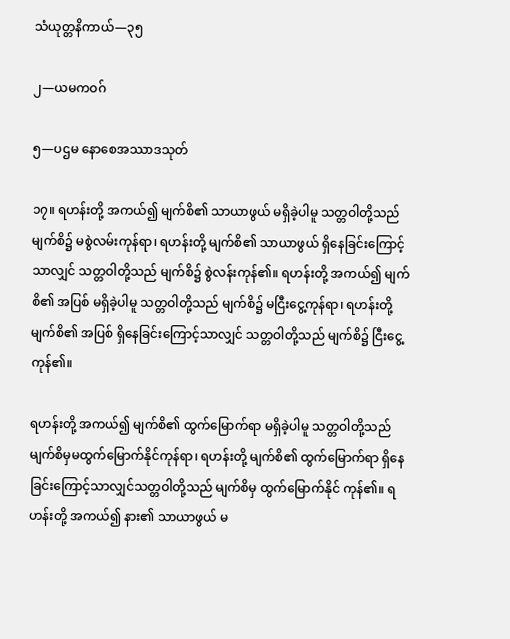သံယုတ္တနိကာယ်—၃၅

၂—ယမကဝဂ်

၅—ပဌမ နောစေအဿာဒသုတ်

၁၇။ ရဟန်းတို့ အကယ်၍ မျက်စိ၏ သာယာဖွယ် မရှိခဲ့ပါမူ သတ္တဝါတို့သည် မျက်စိ၌ မစွဲလမ်းကုန်ရာ၊ ရဟန်းတို့ မျက်စိ၏ သာယာဖွယ် ရှိနေခြင်းကြောင့်သာလျှင် သတ္တဝါတို့သည် မျက်စိ၌ စွဲလန်းကုန်၏။ ရဟန်းတို့ အကယ်၍ မျက်စိ၏ အပြစ် မရှိခဲ့ပါမူ သတ္တဝါတို့သည် မျက်စိ၌ မငြီးငွေ့ကုန်ရာ၊ ရဟန်းတို့ မျက်စိ၏ အပြစ် ရှိနေခြင်းကြောင့်သာလျှင် သတ္တဝါတို့သည် မျက်စိ၌ ငြီးငွေ့ကုန်၏။

ရဟန်းတို့ အကယ်၍ မျက်စိ၏ ထွက်မြောက်ရာ မရှိခဲ့ပါမူ သတ္တဝါတို့သည် မျက်စိမှမထွက်မြောက်နိုင်ကုန်ရာ၊ ရဟန်းတို့ မျက်စိ၏ ထွက်မြောက်ရာ ရှိနေခြင်းကြောင့်သာလျှင်သတ္တဝါတို့သည် မျက်စိမှ ထွက်မြောက်နိုင် ကုန်၏။ ရဟန်းတို့ အကယ်၍ နား၏ သာယာဖွယ် မ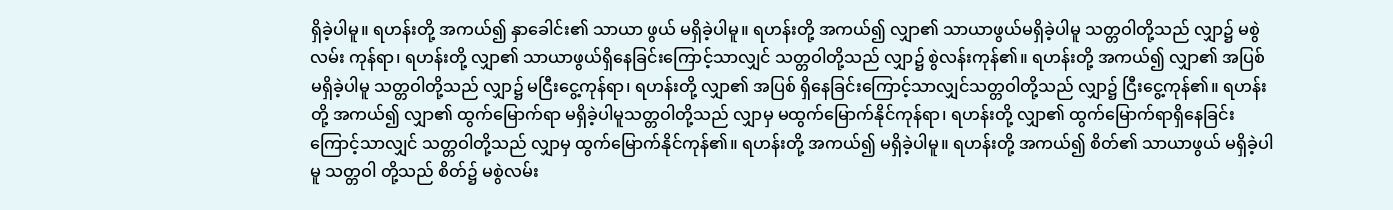ရှိခဲ့ပါမူ။ ရဟန်းတို့ အကယ်၍ နှာခေါင်း၏ သာယာ ဖွယ် မရှိခဲ့ပါမူ။ ရဟန်းတို့ အကယ်၍ လျှာ၏ သာယာဖွယ်မရှိခဲ့ပါမူ သတ္တဝါတို့သည် လျှာ၌ မစွဲလမ်း ကုန်ရာ၊ ရဟန်းတို့ လျှာ၏ သာယာဖွယ်ရှိနေခြင်းကြောင့်သာလျှင် သတ္တဝါတို့သည် လျှာ၌ စွဲလန်းကုန်၏။ ရဟန်းတို့ အကယ်၍ လျှာ၏ အပြစ်မရှိခဲ့ပါမူ သတ္တဝါတို့သည် လျှာ၌ မငြီးငွေ့ကုန်ရာ၊ ရဟန်းတို့ လျှာ၏ အပြစ် ရှိနေခြင်းကြောင့်သာလျှင်သတ္တဝါတို့သည် လျှာ၌ ငြီးငွေ့ကုန်၏။ ရဟန်းတို့ အကယ်၍ လျှာ၏ ထွက်မြောက်ရာ မရှိခဲ့ပါမူသတ္တဝါတို့သည် လျှာမှ မထွက်မြောက်နိုင်ကုန်ရာ၊ ရဟန်းတို့ လျှာ၏ ထွက်မြောက်ရာရှိနေခြင်းကြောင့်သာလျှင် သတ္တဝါတို့သည် လျှာမှ ထွက်မြောက်နိုင်ကုန်၏။ ရဟန်းတို့ အကယ်၍ မရှိခဲ့ပါမူ။ ရဟန်းတို့ အကယ်၍ စိတ်၏ သာယာဖွယ် မရှိခဲ့ပါမူ သတ္တဝါ တို့သည် စိတ်၌ မစွဲလမ်း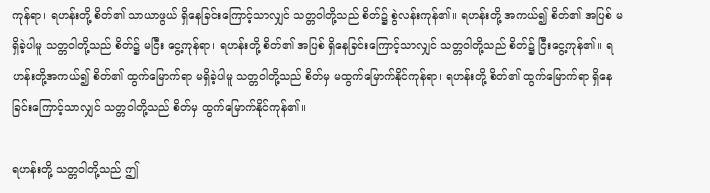ကုန်ရာ၊ ရဟန်းတို့ စိတ်၏ သာယာဖွယ် ရှိနေခြင်းကြောင့်သာလျှင် သတ္တဝါတို့သည် စိတ်၌ စွဲလန်းကုန်၏။ ရဟန်းတို့ အကယ်၍ စိတ်၏ အပြစ် မရှိခဲ့ပါမူ သတ္တဝါတို့သည် စိတ်၌ မငြီး ငွေ့ကုန်ရာ၊ ရဟန်းတို့ စိတ်၏ အပြစ် ရှိနေခြင်းကြောင့်သာလျှင် သတ္တဝါတို့သည် စိတ်၌ ငြီးငွေ့ကုန်၏။ ရဟန်းတို့အကယ်၍ စိတ်၏ ထွက်မြောက်ရာ မရှိခဲ့ပါမူ သတ္တဝါတို့သည် စိတ်မှ မထွက်မြောက်နိုင်ကုန်ရာ၊ ရဟန်းတို့ စိတ်၏ ထွက်မြောက်ရာ ရှိနေခြင်းကြောင့်သာလျှင် သတ္တဝါတို့သည် စိတ်မှ ထွက်မြောက်နိုင်ကုန်၏။

ရဟန်းတို့ သတ္တဝါတို့သည် ဤ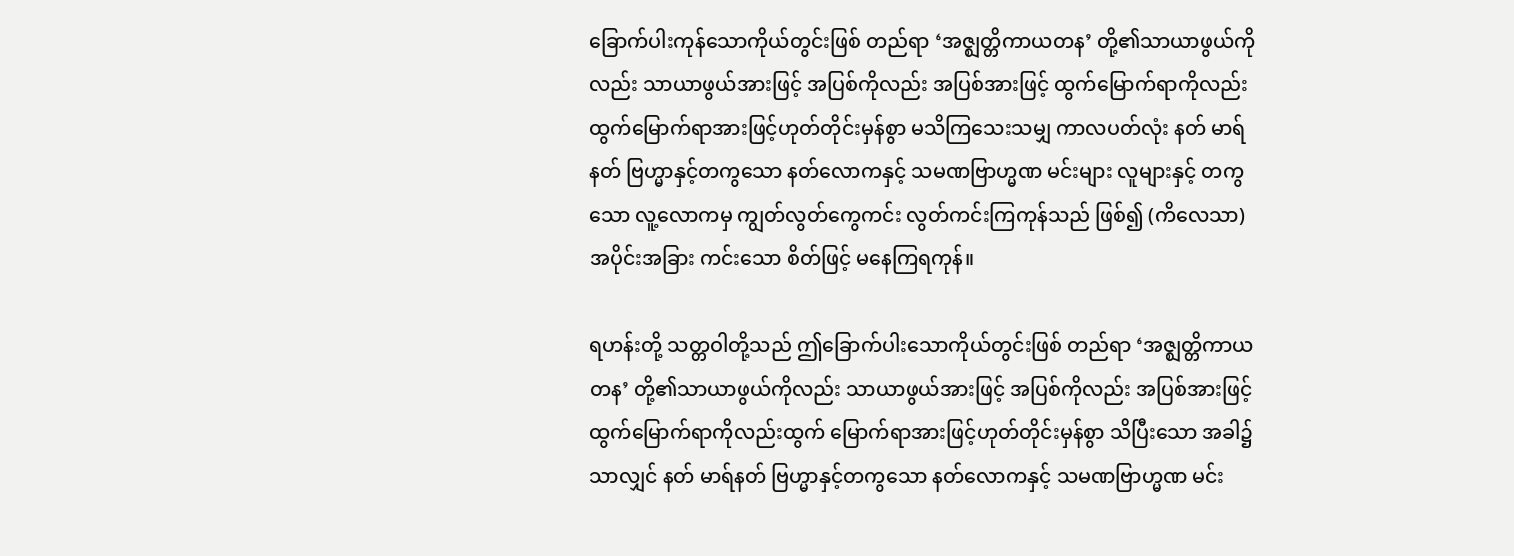ခြောက်ပါးကုန်သောကိုယ်တွင်းဖြစ် တည်ရာ ‘အဇ္ဈတ္တိကာယတန’ တို့၏သာယာဖွယ်ကိုလည်း သာယာဖွယ်အားဖြင့် အပြစ်ကိုလည်း အပြစ်အားဖြင့် ထွက်မြောက်ရာကိုလည်းထွက်မြောက်ရာအားဖြင့်ဟုတ်တိုင်းမှန်စွာ မသိကြသေးသမျှ ကာလပတ်လုံး နတ် မာရ်နတ် ဗြဟ္မာနှင့်တကွသော နတ်လောကနှင့် သမဏဗြာဟ္မဏ မင်းများ လူများနှင့် တကွသော လူ့လောကမှ ကျွတ်လွတ်ကွေကင်း လွတ်ကင်းကြကုန်သည် ဖြစ်၍ (ကိလေသာ) အပိုင်းအခြား ကင်းသော စိတ်ဖြင့် မနေကြရကုန်။

ရဟန်းတို့ သတ္တဝါတို့သည် ဤခြောက်ပါးသောကိုယ်တွင်းဖြစ် တည်ရာ ‘အဇ္ဈတ္တိကာယတန’ တို့၏သာယာဖွယ်ကိုလည်း သာယာဖွယ်အားဖြင့် အပြစ်ကိုလည်း အပြစ်အားဖြင့် ထွက်မြောက်ရာကိုလည်းထွက် မြောက်ရာအားဖြင့်ဟုတ်တိုင်းမှန်စွာ သိပြီးသော အခါ၌ သာလျှင် နတ် မာရ်နတ် ဗြဟ္မာနှင့်တကွသော နတ်လောကနှင့် သမဏဗြာဟ္မဏ မင်း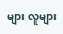များ လူများ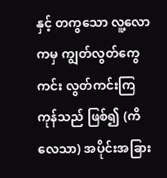နှင့် တကွသော လူ့လောကမှ ကျွတ်လွတ်ကွေကင်း လွတ်ကင်းကြကုန်သည် ဖြစ်၍ (ကိလေသာ) အပိုင်းအခြား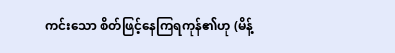ကင်းသော စိတ်ဖြင့်နေကြရကုန်၏ဟု (မိန့်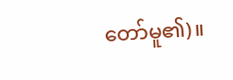တော်မူ၏)။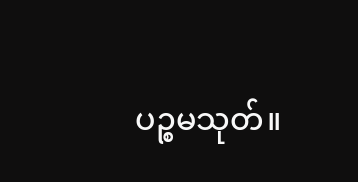ပဉ္စမသုတ်။